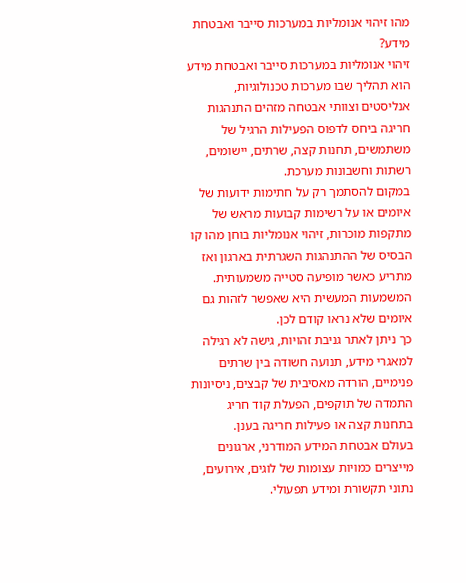מהו זיהוי אנומליות במערכות סייבר ואבטחת מידע?
זיהוי אנומליות במערכות סייבר ואבטחת מידע הוא תהליך שבו מערכות טכנולוגיות, אנליסטים וצוותי אבטחה מזהים התנהגות חריגה ביחס לדפוס הפעילות הרגיל של משתמשים, תחנות קצה, שרתים, יישומים, רשתות וחשבונות מערכת.
במקום להסתמך רק על חתימות ידועות של איומים או על רשימות קבועות מראש של מתקפות מוכרות, זיהוי אנומליות בוחן מהו קו הבסיס של ההתנהגות השגרתית בארגון ואז מתריע כאשר מופיעה סטייה משמעותית.
המשמעות המעשית היא שאפשר לזהות גם איומים שלא נראו קודם לכן.
כך ניתן לאתר גניבת זהויות, גישה לא רגילה למאגרי מידע, תנועה חשודה בין שרתים פנימיים, הורדה מאסיבית של קבצים, ניסיונות התמדה של תוקפים, הפעלת קוד חריג בתחנות קצה או פעילות חריגה בענן.
בעולם אבטחת המידע המודרני, ארגונים מייצרים כמויות עצומות של לוגים, אירועים, נתוני תקשורת ומידע תפעולי.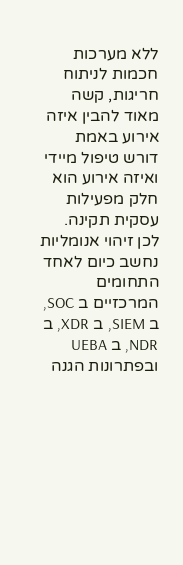ללא מערכות חכמות לניתוח חריגות, קשה מאוד להבין איזה אירוע באמת דורש טיפול מיידי ואיזה אירוע הוא חלק מפעילות עסקית תקינה.
לכן זיהוי אנומליות נחשב כיום לאחד התחומים המרכזיים ב SOC, ב SIEM, ב XDR, ב NDR, ב UEBA ובפתרונות הגנה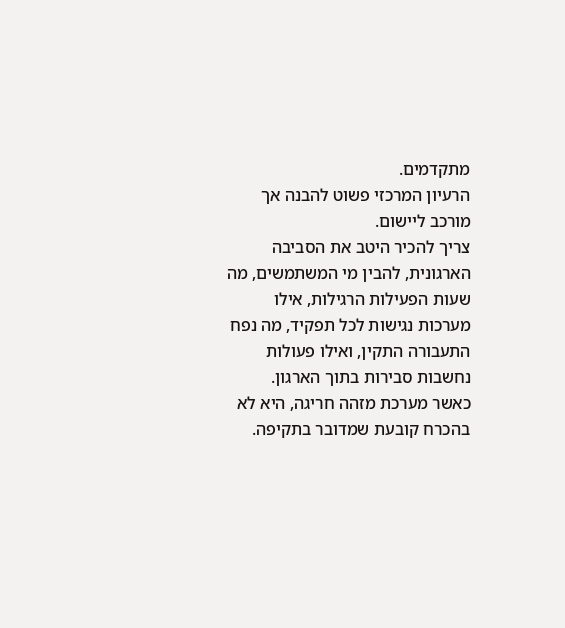מתקדמים.
הרעיון המרכזי פשוט להבנה אך מורכב ליישום.
צריך להכיר היטב את הסביבה הארגונית, להבין מי המשתמשים, מה שעות הפעילות הרגילות, אילו מערכות נגישות לכל תפקיד, מה נפח התעבורה התקין, ואילו פעולות נחשבות סבירות בתוך הארגון.
כאשר מערכת מזהה חריגה, היא לא בהכרח קובעת שמדובר בתקיפה.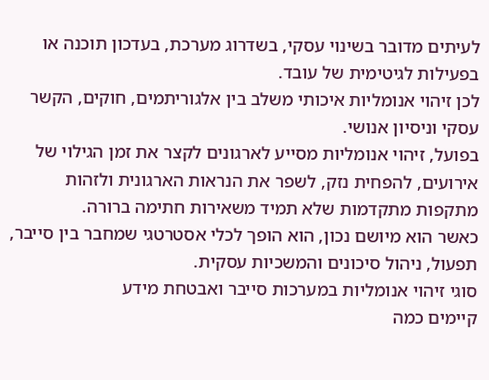לעיתים מדובר בשינוי עסקי, בשדרוג מערכת, בעדכון תוכנה או בפעילות לגיטימית של עובד.
לכן זיהוי אנומליות איכותי משלב בין אלגוריתמים, חוקים, הקשר עסקי וניסיון אנושי.
בפועל, זיהוי אנומליות מסייע לארגונים לקצר את זמן הגילוי של אירועים, להפחית נזק, לשפר את הנראות הארגונית ולזהות מתקפות מתקדמות שלא תמיד משאירות חתימה ברורה.
כאשר הוא מיושם נכון, הוא הופך לכלי אסטרטגי שמחבר בין סייבר, תפעול, ניהול סיכונים והמשכיות עסקית.
סוגי זיהוי אנומליות במערכות סייבר ואבטחת מידע
קיימים כמה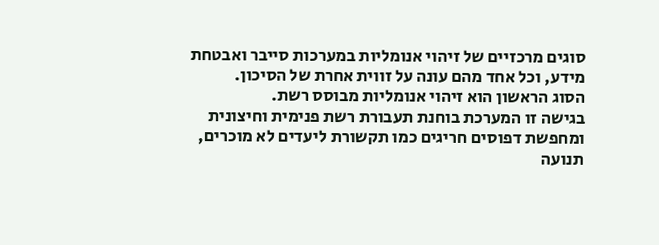סוגים מרכזיים של זיהוי אנומליות במערכות סייבר ואבטחת מידע, וכל אחד מהם עונה על זווית אחרת של הסיכון.
הסוג הראשון הוא זיהוי אנומליות מבוסס רשת.
בגישה זו המערכת בוחנת תעבורת רשת פנימית וחיצונית ומחפשת דפוסים חריגים כמו תקשורת ליעדים לא מוכרים, תנועה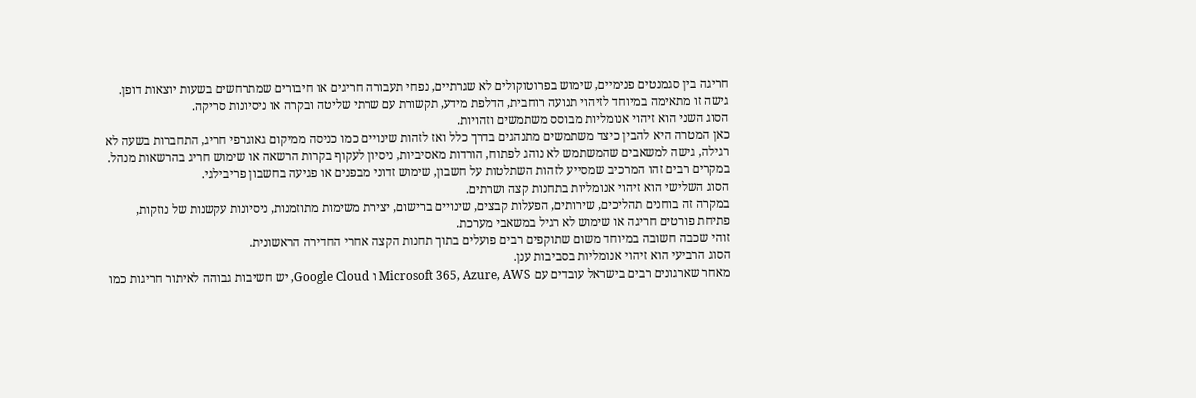חריגה בין סגמנטים פנימיים, שימוש בפרוטוקולים לא שגרתיים, נפחי תעבורה חריגים או חיבורים שמתרחשים בשעות יוצאות דופן.
גישה זו מתאימה במיוחד לזיהוי תנועה רוחבית, הדלפת מידע, תקשורת עם שרתי שליטה ובקרה או ניסיונות סריקה.
הסוג השני הוא זיהוי אנומליות מבוסס משתמשים וזהויות.
כאן המטרה היא להבין כיצד משתמשים מתנהגים בדרך כלל ואז לזהות שינויים כמו כניסה ממיקום גאוגרפי חריג, התחברות בשעה לא רגילה, גישה למשאבים שהמשתמש לא נוהג לפתוח, הורדות מאסיביות, ניסיון לעקוף בקרות הרשאה או שימוש חריג בהרשאות מנהל.
במקרים רבים זהו המרכיב שמסייע לזהות השתלטות על חשבון, שימוש זדוני מבפנים או פגיעה בחשבון פריבילגי.
הסוג השלישי הוא זיהוי אנומליות בתחנות קצה ושרתים.
במקרה זה בוחנים תהליכים, שירותים, הפעלות קבצים, שינויים ברישום, יצירת משימות מתוזמנות, ניסיונות עקשנות של נוזקות, פתיחת פורטים חריגה או שימוש לא רגיל במשאבי מערכת.
זוהי שכבה חשובה במיוחד משום שתוקפים רבים פועלים בתוך תחנות הקצה אחרי החדירה הראשונית.
הסוג הרביעי הוא זיהוי אנומליות בסביבות ענן.
מאחר שארגונים רבים בישראל עובדים עם Microsoft 365, Azure, AWS ו Google Cloud, יש חשיבות גבוהה לאיתור חריגות כמו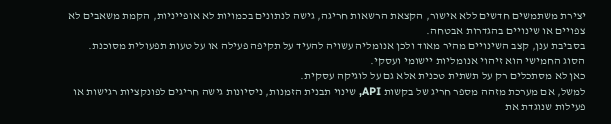יצירת משתמשים חדשים ללא אישור, הקצאת הרשאות חריגה, גישה לנתונים בכמויות לא אופייניות, הקמת משאבים לא צפויים או שינויים בהגדרות אבטחה.
בסביבת ענן, קצב השינויים מהיר מאוד ולכן אנומליה עשויה להעיד על תקיפה פעילה או על טעות תפעולית מסוכנת.
הסוג החמישי הוא זיהוי אנומליות יישומי ועסקי.
כאן לא מסתכלים רק על תשתית טכנית אלא גם על לוגיקה עסקית.
למשל, אם מערכת מזהה מספר חריג של בקשות API, שינוי תבנית הזמנות, ניסיונות גישה חריגים לפונקציות רגישות או פעילות שנוגדת את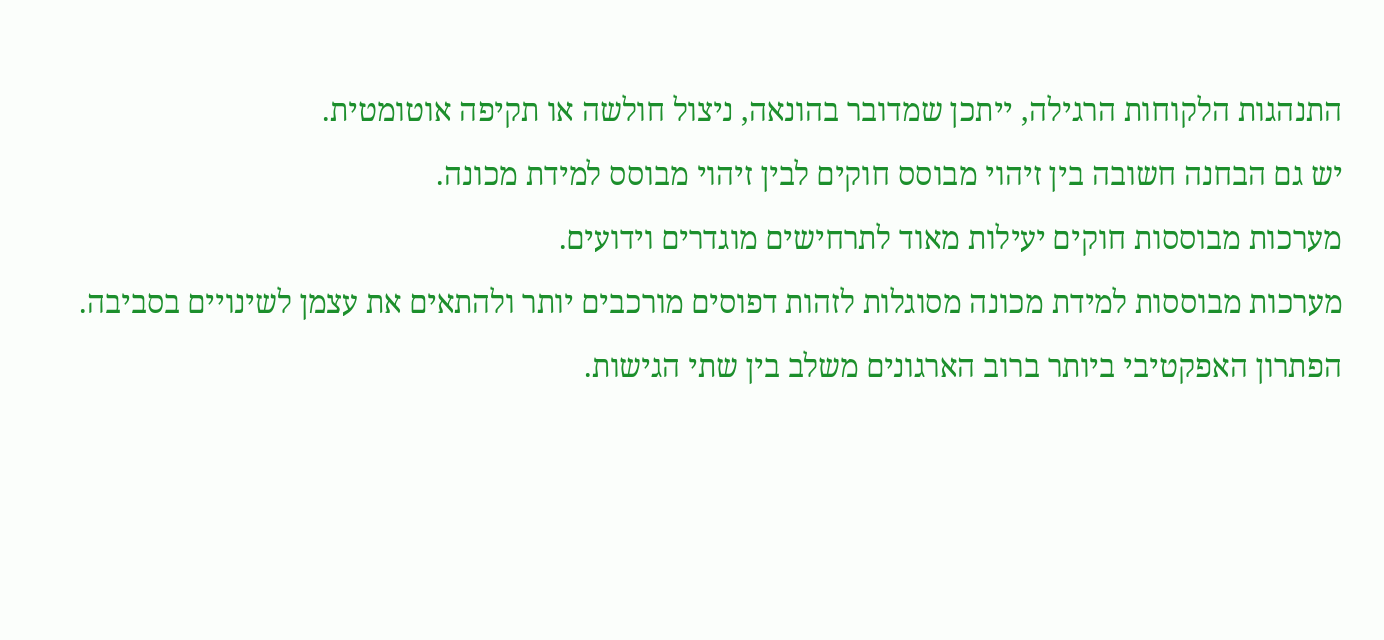התנהגות הלקוחות הרגילה, ייתכן שמדובר בהונאה, ניצול חולשה או תקיפה אוטומטית.
יש גם הבחנה חשובה בין זיהוי מבוסס חוקים לבין זיהוי מבוסס למידת מכונה.
מערכות מבוססות חוקים יעילות מאוד לתרחישים מוגדרים וידועים.
מערכות מבוססות למידת מכונה מסוגלות לזהות דפוסים מורכבים יותר ולהתאים את עצמן לשינויים בסביבה.
הפתרון האפקטיבי ביותר ברוב הארגונים משלב בין שתי הגישות.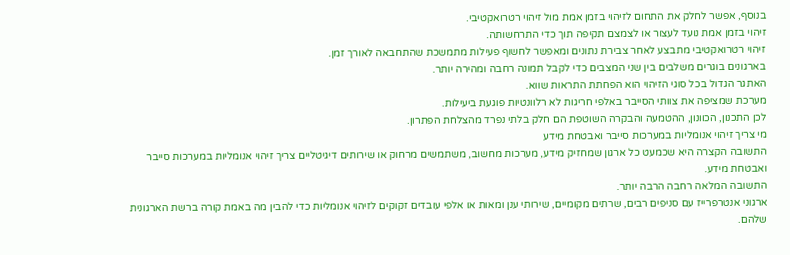בנוסף, אפשר לחלק את התחום לזיהוי בזמן אמת מול זיהוי רטרואקטיבי.
זיהוי בזמן אמת נועד לעצור או לצמצם תקיפה תוך כדי התרחשותה.
זיהוי רטרואקטיבי מתבצע לאחר צבירת נתונים ומאפשר לחשוף פעילות מתמשכת שהתחבאה לאורך זמן.
בארגונים בוגרים משלבים בין שני המצבים כדי לקבל תמונה רחבה ומהירה יותר.
האתגר הגדול בכל סוגי הזיהוי הוא הפחתת התראות שווא.
מערכת שמציפה את צוותי הסייבר באלפי חריגות לא רלוונטיות פוגעת ביעילות.
לכן התכנון, הכוונון, ההטמעה והבקרה השוטפת הם חלק בלתי נפרד מהצלחת הפתרון.
מי צריך זיהוי אנומליות במערכות סייבר ואבטחת מידע
התשובה הקצרה היא שכמעט כל ארגון שמחזיק מידע, מערכות מחשוב, משתמשים מרחוק או שירותים דיגיטליים צריך זיהוי אנומליות במערכות סייבר ואבטחת מידע.
התשובה המלאה רחבה הרבה יותר.
ארגוני אנטרפרייז עם סניפים רבים, שרתים מקומיים, שירותי ענן ומאות או אלפי עובדים זקוקים לזיהוי אנומליות כדי להבין מה באמת קורה ברשת הארגונית שלהם.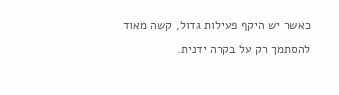כאשר יש היקף פעילות גדול, קשה מאוד להסתמך רק על בקרה ידנית.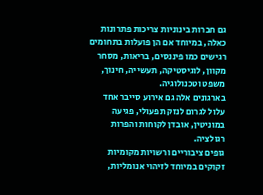גם חברות בינוניות צריכות פתרונות כאלה, במיוחד אם הן פועלות בתחומים רגישים כמו פיננסים, בריאות, מסחר מקוון, לוגיסטיקה, תעשייה, חינוך, משפט וטכנולוגיה.
בארגונים אלה גם אירוע סייבר אחד עלול לגרום לנזק תפעולי, פגיעה במוניטין, אובדן לקוחות והפרות רגולציה.
גופים ציבוריים ורשויות מקומיות זקוקים במיוחד לזיהוי אנומליות,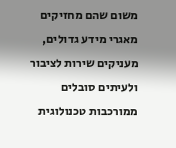משום שהם מחזיקים מאגרי מידע גדולים, מעניקים שירות לציבור ולעיתים סובלים ממורכבות טכנולוגית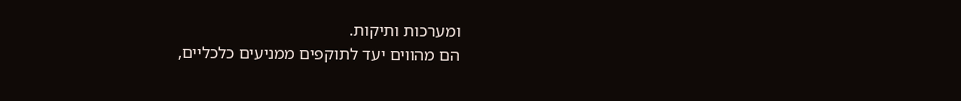ומערכות ותיקות.
הם מהווים יעד לתוקפים ממניעים כלכליים,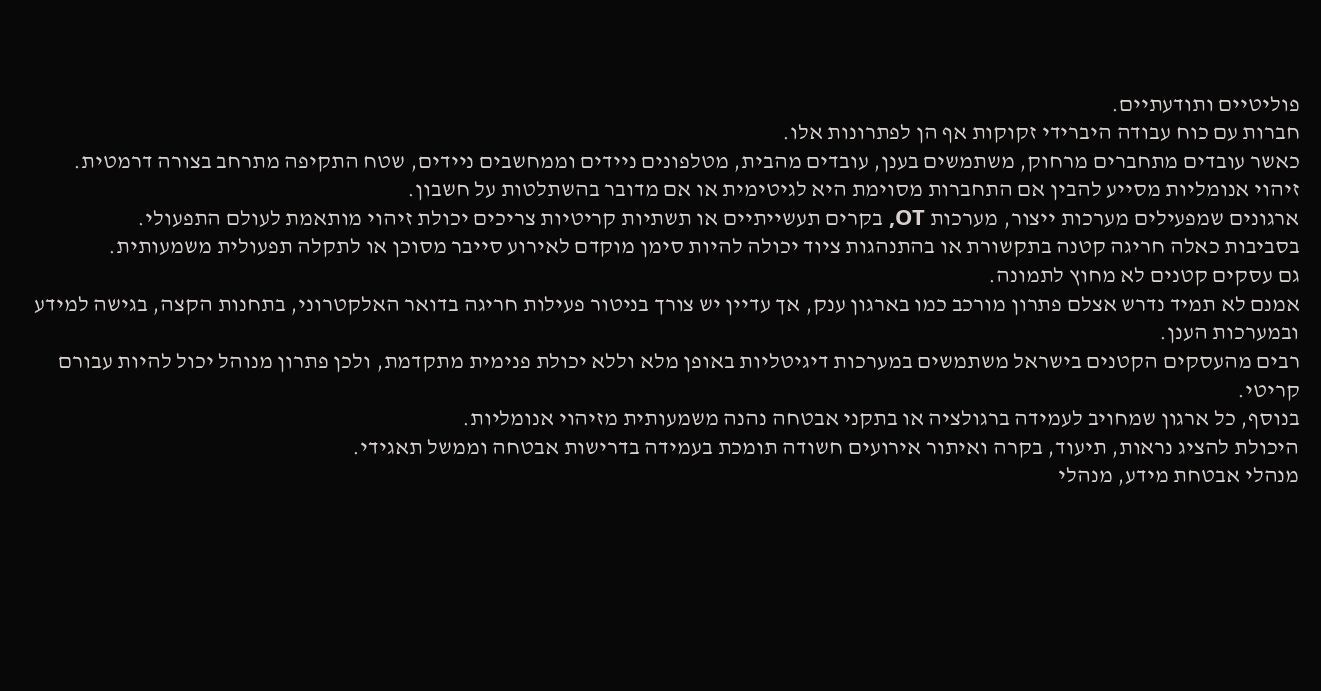פוליטיים ותודעתיים.
חברות עם כוח עבודה היברידי זקוקות אף הן לפתרונות אלו.
כאשר עובדים מתחברים מרחוק, משתמשים בענן, עובדים מהבית, מטלפונים ניידים וממחשבים ניידים, שטח התקיפה מתרחב בצורה דרמטית.
זיהוי אנומליות מסייע להבין אם התחברות מסוימת היא לגיטימית או אם מדובר בהשתלטות על חשבון.
ארגונים שמפעילים מערכות ייצור, מערכות OT, בקרים תעשייתיים או תשתיות קריטיות צריכים יכולת זיהוי מותאמת לעולם התפעולי.
בסביבות כאלה חריגה קטנה בתקשורת או בהתנהגות ציוד יכולה להיות סימן מוקדם לאירוע סייבר מסוכן או לתקלה תפעולית משמעותית.
גם עסקים קטנים לא מחוץ לתמונה.
אמנם לא תמיד נדרש אצלם פתרון מורכב כמו בארגון ענק, אך עדיין יש צורך בניטור פעילות חריגה בדואר האלקטרוני, בתחנות הקצה, בגישה למידע ובמערכות הענן.
רבים מהעסקים הקטנים בישראל משתמשים במערכות דיגיטליות באופן מלא וללא יכולת פנימית מתקדמת, ולכן פתרון מנוהל יכול להיות עבורם קריטי.
בנוסף, כל ארגון שמחויב לעמידה ברגולציה או בתקני אבטחה נהנה משמעותית מזיהוי אנומליות.
היכולת להציג נראות, תיעוד, בקרה ואיתור אירועים חשודה תומכת בעמידה בדרישות אבטחה וממשל תאגידי.
מנהלי אבטחת מידע, מנהלי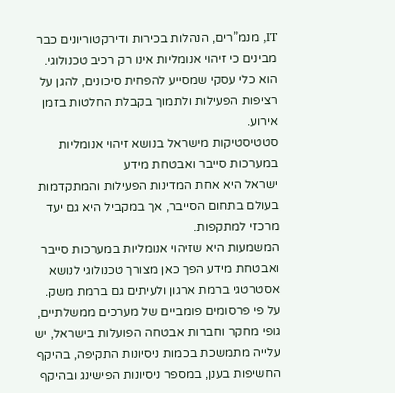IT, מנמ”רים, הנהלות בכירות ודירקטוריונים כבר מבינים כי זיהוי אנומליות אינו רק רכיב טכנולוגי.
הוא כלי עסקי שמסייע להפחית סיכונים, להגן על רציפות הפעילות ולתמוך בקבלת החלטות בזמן אירוע.
סטטיסטיקות מישראל בנושא זיהוי אנומליות במערכות סייבר ואבטחת מידע
ישראל היא אחת המדינות הפעילות והמתקדמות בעולם בתחום הסייבר, אך במקביל היא גם יעד מרכזי למתקפות.
המשמעות היא שזיהוי אנומליות במערכות סייבר ואבטחת מידע הפך כאן מצורך טכנולוגי לנושא אסטרטגי ברמת ארגון ולעיתים גם ברמת משק.
על פי פרסומים פומביים של מערכים ממשלתיים, גופי מחקר וחברות אבטחה הפועלות בישראל, יש עלייה מתמשכת בכמות ניסיונות התקיפה, בהיקף החשיפות בענן, במספר ניסיונות הפישינג ובהיקף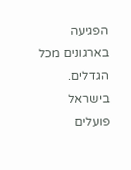הפגיעה בארגונים מכל הגדלים.
בישראל פועלים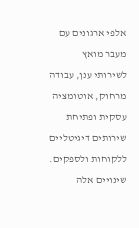אלפי ארגונים עם מעבר מואץ לשירותי ענן, עבודה מרחוק, אוטומציה עסקית ופתיחת שירותים דיגיטליים ללקוחות ולספקים.
שינויים אלה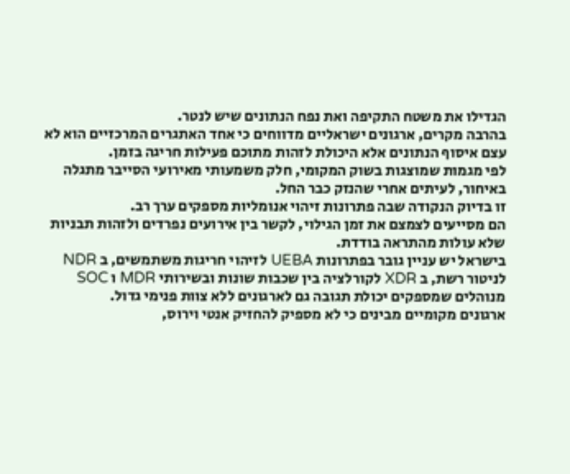הגדילו את משטח התקיפה ואת נפח הנתונים שיש לנטר.
בהרבה מקרים, ארגונים ישראליים מדווחים כי אחד האתגרים המרכזיים הוא לא עצם איסוף הנתונים אלא היכולת לזהות מתוכם פעילות חריגה בזמן.
לפי מגמות שמוצגות בשוק המקומי, חלק משמעותי מאירועי הסייבר מתגלה באיחור, לעיתים אחרי שהנזק כבר החל.
זו בדיוק הנקודה שבה פתרונות זיהוי אנומליות מספקים ערך רב.
הם מסייעים לצמצם את זמן הגילוי, לקשר בין אירועים נפרדים ולזהות תבניות שלא עולות מהתראה בודדת.
בישראל יש עניין גובר בפתרונות UEBA לזיהוי חריגות משתמשים, ב NDR לניטור רשת, ב XDR לקורלציה בין שכבות שונות ובשירותי MDR ו SOC מנוהלים שמספקים יכולת תגובה גם לארגונים ללא צוות פנימי גדול.
ארגונים מקומיים מבינים כי לא מספיק להחזיק אנטי וירוס,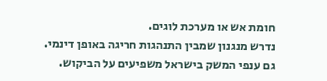חומת אש או מערכת לוגים.
נדרש מנגנון שמבין התנהגות חריגה באופן דינמי.
גם ענפי המשק בישראל משפיעים על הביקוש.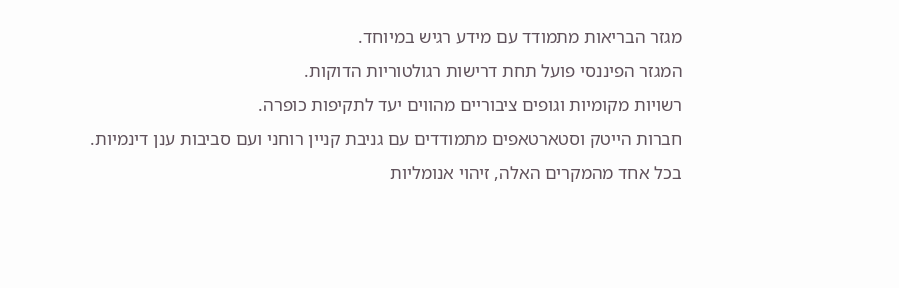מגזר הבריאות מתמודד עם מידע רגיש במיוחד.
המגזר הפיננסי פועל תחת דרישות רגולטוריות הדוקות.
רשויות מקומיות וגופים ציבוריים מהווים יעד לתקיפות כופרה.
חברות הייטק וסטארטאפים מתמודדים עם גניבת קניין רוחני ועם סביבות ענן דינמיות.
בכל אחד מהמקרים האלה, זיהוי אנומליות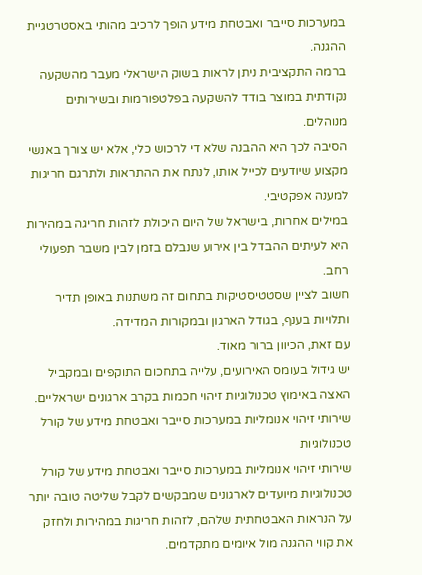במערכות סייבר ואבטחת מידע הופך לרכיב מהותי באסטרטגיית ההגנה.
ברמה התקציבית ניתן לראות בשוק הישראלי מעבר מהשקעה נקודתית במוצר בודד להשקעה בפלטפורמות ובשירותים מנוהלים.
הסיבה לכך היא ההבנה שלא די לרכוש כלי, אלא יש צורך באנשי מקצוע שיודעים לכייל אותו, לנתח את ההתראות ולתרגם חריגות למענה אפקטיבי.
במילים אחרות, בישראל של היום היכולת לזהות חריגה במהירות היא לעיתים ההבדל בין אירוע שנבלם בזמן לבין משבר תפעולי רחב.
חשוב לציין שסטטיסטיקות בתחום זה משתנות באופן תדיר ותלויות בענף, בגודל הארגון ובמקורות המדידה.
עם זאת, הכיוון ברור מאוד.
יש גידול בעומס האירועים, עלייה בתחכום התוקפים ובמקביל האצה באימוץ טכנולוגיות זיהוי חכמות בקרב ארגונים ישראליים.
שירותי זיהוי אנומליות במערכות סייבר ואבטחת מידע של קורל טכנולוגיות
שירותי זיהוי אנומליות במערכות סייבר ואבטחת מידע של קורל טכנולוגיות מיועדים לארגונים שמבקשים לקבל שליטה טובה יותר על הנראות האבטחתית שלהם, לזהות חריגות במהירות ולחזק את קווי ההגנה מול איומים מתקדמים.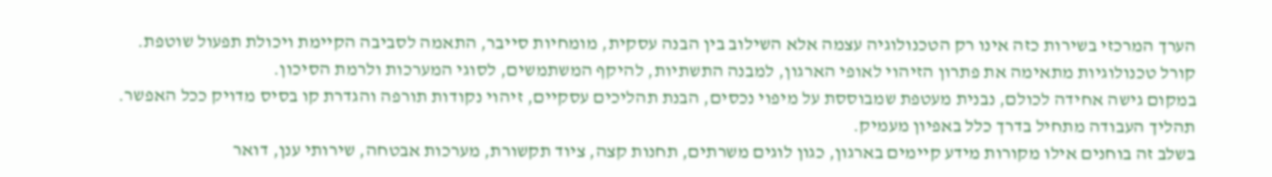הערך המרכזי בשירות כזה אינו רק הטכנולוגיה עצמה אלא השילוב בין הבנה עסקית, מומחיות סייבר, התאמה לסביבה הקיימת ויכולת תפעול שוטפת.
קורל טכנולוגיות מתאימה את פתרון הזיהוי לאופי הארגון, למבנה התשתיות, להיקף המשתמשים, לסוגי המערכות ולרמת הסיכון.
במקום גישה אחידה לכולם, נבנית מעטפת שמבוססת על מיפוי נכסים, הבנת תהליכים עסקיים, זיהוי נקודות תורפה והגדרת קו בסיס מדויק ככל האפשר.
תהליך העבודה מתחיל בדרך כלל באפיון מעמיק.
בשלב זה בוחנים אילו מקורות מידע קיימים בארגון, כגון לוגים משרתים, תחנות קצה, ציוד תקשורת, מערכות אבטחה, שירותי ענן, דואר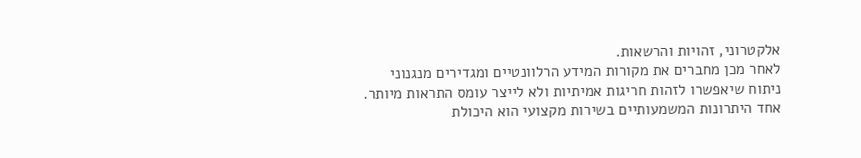אלקטרוני, זהויות והרשאות.
לאחר מכן מחברים את מקורות המידע הרלוונטיים ומגדירים מנגנוני ניתוח שיאפשרו לזהות חריגות אמיתיות ולא לייצר עומס התראות מיותר.
אחד היתרונות המשמעותיים בשירות מקצועי הוא היכולת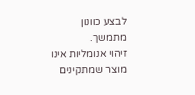לבצע כוונון מתמשך.
זיהוי אנומליות אינו מוצר שמתקינים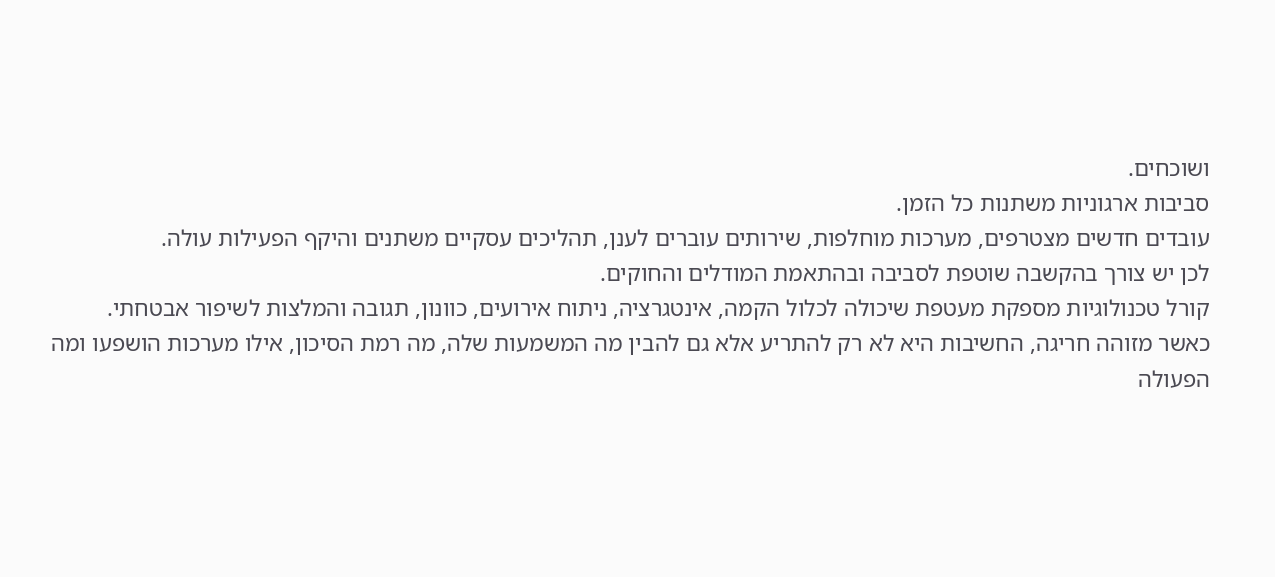ושוכחים.
סביבות ארגוניות משתנות כל הזמן.
עובדים חדשים מצטרפים, מערכות מוחלפות, שירותים עוברים לענן, תהליכים עסקיים משתנים והיקף הפעילות עולה.
לכן יש צורך בהקשבה שוטפת לסביבה ובהתאמת המודלים והחוקים.
קורל טכנולוגיות מספקת מעטפת שיכולה לכלול הקמה, אינטגרציה, ניתוח אירועים, כוונון, תגובה והמלצות לשיפור אבטחתי.
כאשר מזוהה חריגה, החשיבות היא לא רק להתריע אלא גם להבין מה המשמעות שלה, מה רמת הסיכון, אילו מערכות הושפעו ומה הפעולה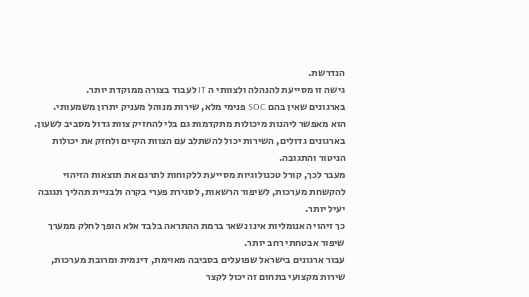הנדרשת.
גישה זו מסייעת להנהלה ולצוותי ה IT לעבוד בצורה ממוקדת יותר.
בארגונים שאין בהם SOC פנימי מלא, שירות מנוהל מעניק יתרון משמעותי.
הוא מאפשר ליהנות מיכולות מתקדמות גם בלי להחזיק צוות גדול מסביב לשעון.
בארגונים גדולים, השירות יכול להשתלב עם הצוות הקיים ולחזק את יכולות הניטור והתגובה.
מעבר לכך, קורל טכנולוגיות מסייעת ללקוחות לתרגם את תוצאות הזיהוי להקשחת מערכות, לשיפור הרשאות, לסגירת פערי בקרה ולבניית תהליך תגובה יעיל יותר.
כך זיהוי האנומליות אינו נשאר ברמת ההתראה בלבד אלא הופך לחלק ממערך שיפור אבטחתי רחב יותר.
עבור ארגונים בישראל שפועלים בסביבה מאוימת, דינמית ומרובת מערכות, שירות מקצועי בתחום זה יכול לקצר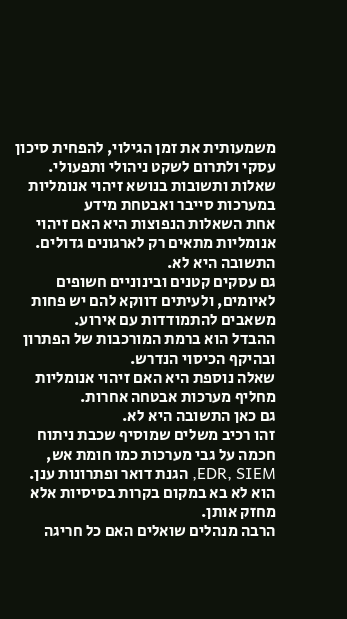משמעותית את זמן הגילוי, להפחית סיכון עסקי ולתרום לשקט ניהולי ותפעולי.
שאלות ותשובות בנושא זיהוי אנומליות במערכות סייבר ואבטחת מידע
אחת השאלות הנפוצות היא האם זיהוי אנומליות מתאים רק לארגונים גדולים.
התשובה היא לא.
גם עסקים קטנים ובינוניים חשופים לאיומים, ולעיתים דווקא להם יש פחות משאבים להתמודדות עם אירוע.
ההבדל הוא ברמת המורכבות של הפתרון ובהיקף הכיסוי הנדרש.
שאלה נוספת היא האם זיהוי אנומליות מחליף מערכות אבטחה אחרות.
גם כאן התשובה היא לא.
זהו רכיב משלים שמוסיף שכבת ניתוח חכמה על גבי מערכות כמו חומת אש, EDR, SIEM, הגנת דואר ופתרונות ענן.
הוא לא בא במקום בקרות בסיסיות אלא מחזק אותן.
הרבה מנהלים שואלים האם כל חריגה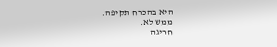היא בהכרח תקיפה.
ממש לא.
חריגה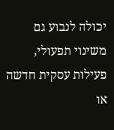יכולה לנבוע גם משינוי תפעולי, פעילות עסקית חדשה או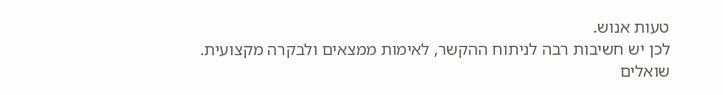טעות אנוש.
לכן יש חשיבות רבה לניתוח ההקשר, לאימות ממצאים ולבקרה מקצועית.
שואלים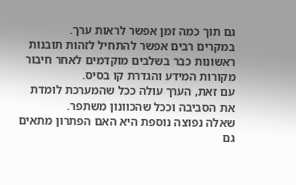גם תוך כמה זמן אפשר לראות ערך.
במקרים רבים אפשר להתחיל לזהות תובנות ראשונות כבר בשלבים מוקדמים לאחר חיבור מקורות המידע והגדרת קו בסיס.
עם זאת, הערך עולה ככל שהמערכת לומדת את הסביבה וככל שהכוונון משתפר.
שאלה נפוצה נוספת היא האם הפתרון מתאים גם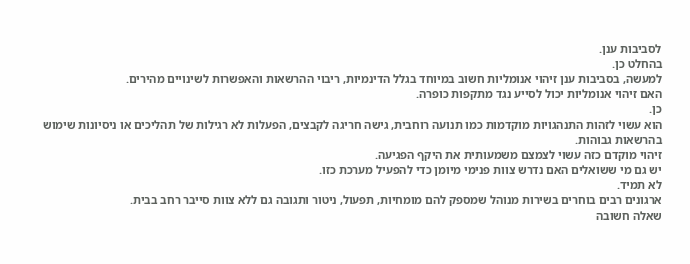לסביבות ענן.
בהחלט כן.
למעשה, בסביבות ענן זיהוי אנומליות חשוב במיוחד בגלל הדינמיות, ריבוי ההרשאות והאפשרות לשינויים מהירים.
האם זיהוי אנומליות יכול לסייע נגד מתקפות כופרה.
כן.
הוא עשוי לזהות התנהגויות מוקדמות כמו תנועה רוחבית, גישה חריגה לקבצים, הפעלות לא רגילות של תהליכים או ניסיונות שימוש בהרשאות גבוהות.
זיהוי מוקדם כזה עשוי לצמצם משמעותית את היקף הפגיעה.
יש גם מי ששואלים האם נדרש צוות פנימי מיומן כדי להפעיל מערכת כזו.
לא תמיד.
ארגונים רבים בוחרים בשירות מנוהל שמספק להם מומחיות, תפעול, ניטור ותגובה גם ללא צוות סייבר רחב בבית.
שאלה חשובה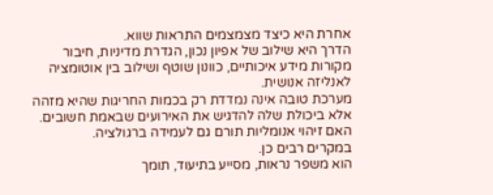אחרת היא כיצד מצמצמים התראות שווא.
הדרך היא שילוב של אפיון נכון, הגדרת מדיניות, חיבור מקורות מידע איכותיים, כוונון שוטף ושילוב בין אוטומציה לאנליזה אנושית.
מערכת טובה אינה נמדדת רק בכמות החריגות שהיא מזהה אלא ביכולת שלה להדגיש את האירועים שבאמת חשובים.
האם זיהוי אנומליות תורם גם לעמידה ברגולציה.
במקרים רבים כן.
הוא משפר נראות, מסייע בתיעוד, תומך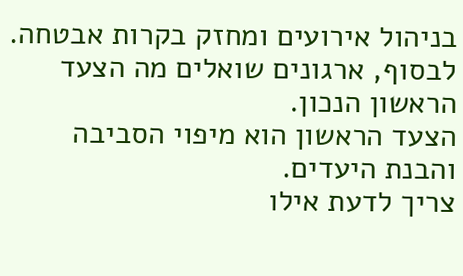בניהול אירועים ומחזק בקרות אבטחה.
לבסוף, ארגונים שואלים מה הצעד הראשון הנכון.
הצעד הראשון הוא מיפוי הסביבה והבנת היעדים.
צריך לדעת אילו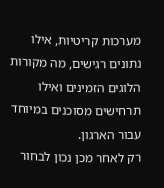מערכות קריטיות, אילו נתונים רגישים, מה מקורות הלוגים הזמינים ואילו תרחישים מסוכנים במיוחד עבור הארגון.
רק לאחר מכן נכון לבחור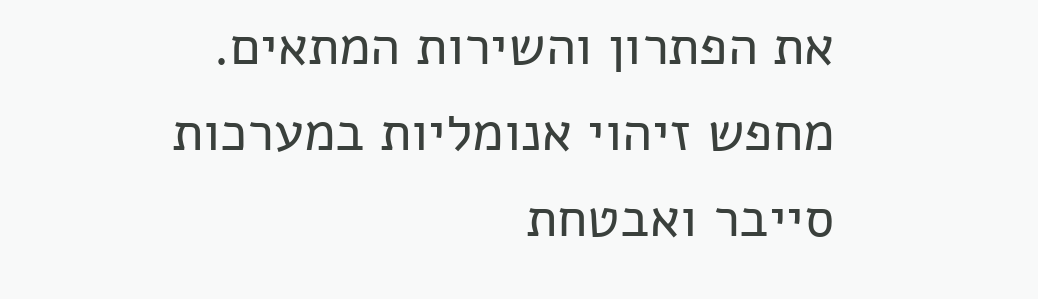את הפתרון והשירות המתאים.
מחפש זיהוי אנומליות במערכות סייבר ואבטחת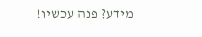מידע? פנה עכשיו!